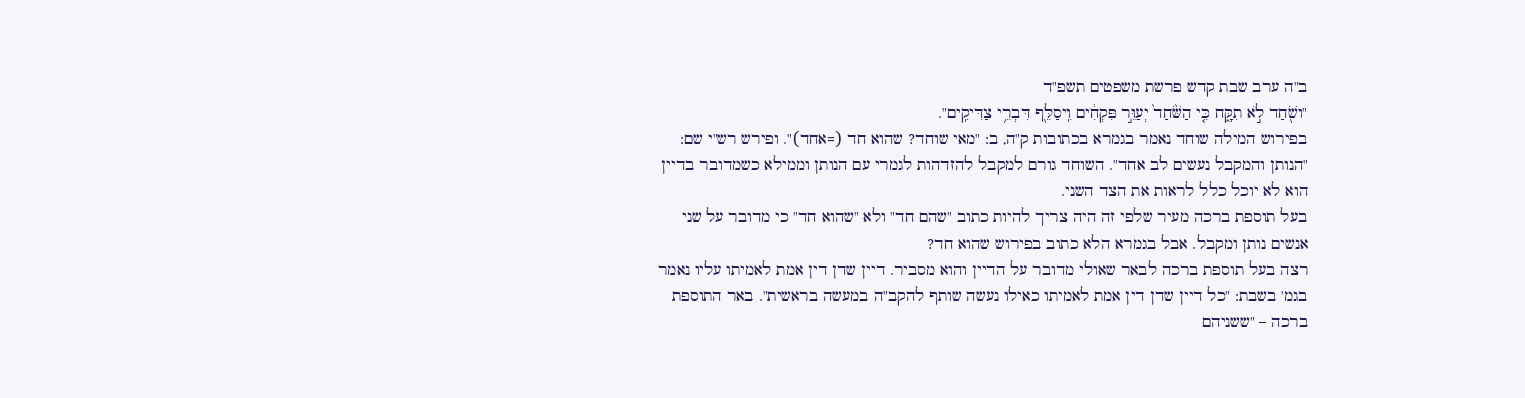ב"ה ערב שבת קדש פרשת משפטים תשפ"ד
"ושֹׁ֖חַד לֹ֣א תִקָּ֑ח כִּ֤י הַשֹּׁ֙חַד֙ יְעַוֵּ֣ר פִּקְחִ֔ים וִֽיסַלֵּ֖ף דִּבְרֵ֥י צַדִּיקִֽים".
בפירוש המילה שוחד נאמר בגמרא בכתובות ק"ה, ב: "מאי שוחד? שהוא חד (=אחד)". ופירש רש"י שם: "הנותן והמקבל נעשים לב אחד". השוחד גורם למקבל להזדהות לגמרי עם הנותן וממילא כשמדובר בדיין הוא לא יוכל כלל לראות את הצד השני.
בעל תוספת ברכה מעיר שלפי זה היה צריך להיות כתוב "שהם חד" ולא "שהוא חד" כי מדובר על שני אנשים נותן ומקבל. אבל בגמרא הלא כתוב בפירוש שהוא חד?
רצה בעל תוספת ברכה לבאר שאולי מדובר על הדיין והוא מסביר. דיין שדן דין אמת לאמיתו עליו נאמר בגמ' בשבת: "כל דיין שדן דין אמת לאמיתו כאילו נעשה שותף להקב"ה במעשה בראשית". באר התוספת ברכה – "ששניהם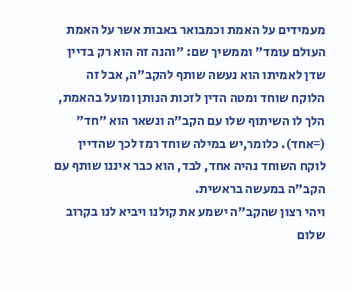מעמידים על האמת וכמבואר באבות אשר על האמת העולם עומד" וממשיך שם: "והנה זה הוא רק בדיין שדן לאמיתו הוא נעשה שותף להקב"ה, אבל זה הלוקח שוחד ומטה הדין לזכות הנותן ומועל בהאמת, הלך לו השיתוף שלו עם הקב"ה ונשאר הוא "חד" (=אחד). כלומר,יש במילה שוחד רמז לכך שהדיין לוקח השוחד נהיה אחד, לבד, הוא כבר איננו שותף עם הקב"ה במעשה בראשית.
ויהי רצון שהקב"ה ישמע את קולנו ויביא לנו בקרוב שלום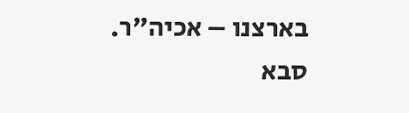בארצנו – אכיה"ר.
סבא